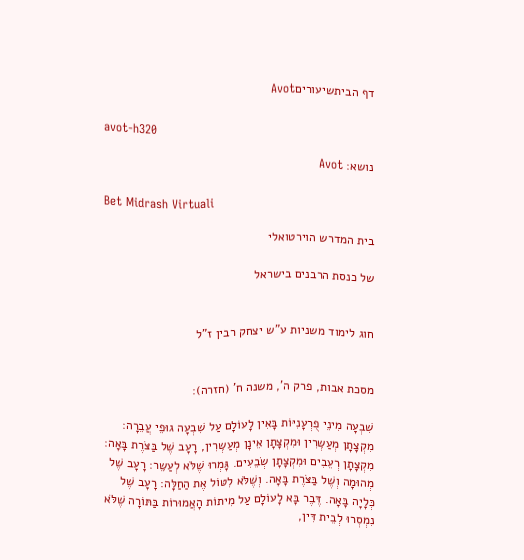דף הביתשיעוריםAvot

avot-h320

נושא: Avot

Bet Midrash Virtuali

בית המדרש הוירטואלי

של כנסת הרבנים בישראל


חוג לימוד משניות ע"ש יצחק רבין ז"ל


מסכת אבות, פרק ה', משנה ח' (חזרה):

שִׁבְעָה מִינֵי פֻרְעָנִיּוֹת בָּאִין לָעוֹלָם עַל שִׁבְעָה גוּפֵי עֲבֵרָה: מִקְצָתָן מְעַשְּרִין וּמִקְצָתָן אֵינָן מְעַשְּרִין, רָעָב שֶׁל בַּצֹּרֶת בָּאָה: מִקְצָתָן רְעֵבִים וּמִקְצָתָן שְׂבֵעִים. גָּמְרוּ שֶׁלֹּא לְעַשֵּר: רָעָב שֶׁל מְהוּמָה וְשֶׁל בַּצֹּרֶת בָּאָה. וְשֶׁלֹּא לִטּוֹל אֶת הַחַלָּה: רָעָב שֶׁל כְּלָיָה בָּאָה. דֶּבֶר בָּא לָעוֹלָם עַל מִיתוֹת הָאֲמוּרוֹת בַּתּוֹרָה שֶׁלֹּא נִמְסְרוּ לְבֵית דִּין,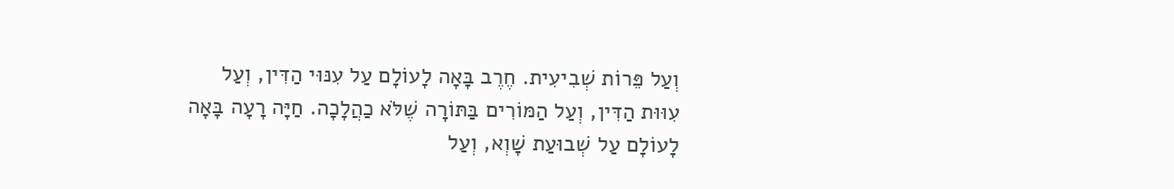וְעַל פֵּרוֹת שְׁבִיעִית. חֶרֶב בָּאָה לָעוֹלָם עַל עִנּוּי הַדִּין, וְעַל עִוּוּת הַדִּין, וְעַל הַמּוֹרִים בַּתּוֹרָה שֶׁלֹּא כַהֲלָכָה. חַיָּה רָעָה בָּאָה לָעוֹלָם עַל שְׁבוּעַת שָׁוְא, וְעַל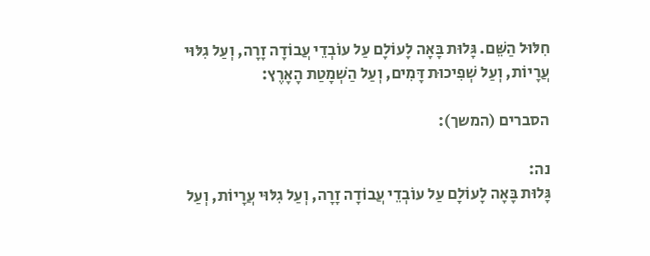חִלּוּל הַשֵּׁם. גָּלוּת בָּאָה לָעוֹלָם עַל עוֹבְדֵי עֲבוֹדָה זָרָה, וְעַל גִלּוּי עֲרָיוֹת, וְעַל שְׁפִיכוּת דָּמִים, וְעַל הַשְׁמָטַת הָאָרֶץ:

הסברים (המשך):

נה:
גָּלוּת בָּאָה לָעוֹלָם עַל עוֹבְדֵי עֲבוֹדָה זָרָה, וְעַל גִלּוּי עֲרָיוֹת, וְעַל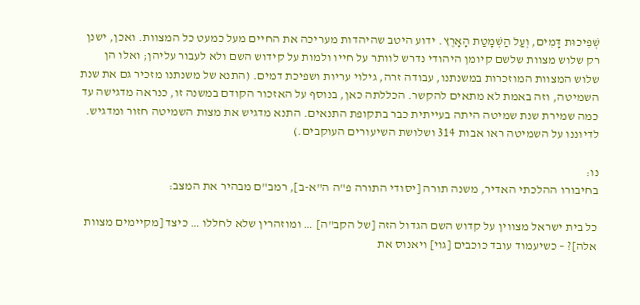שְׁפִיכוּת דָּמִים, וְעַל הַשְׁמָטַת הָאָרֶץ. ידוע היטב שהיהדות מעריכה את החיים מעל כמעט כל המצוות. ואכן, ישנן רק שלוש מצוות שלשם קיומן היהודי נדרש לוותר על חייו ולמות על קידוש השם ולא לעבור עליהן; ואלו הן שלוש המצוות המוזכרות במשנתנו, עבודה זרה, גילוי עריות ושפיכת דמים. (התנא של משנתנו מזכיר גם את שנת השמיטה, וזה באמת לא מתאים להקשר. הכללתה כאן, בנוסף על האזכור הקודם במשנה זו, כנראה מדגישה עד כמה שמירת שנת שמיטה היתה בעייתית כבר בתקופת התנאים. התנא מדגיש את מצות השמיטה חזור ומדגיש. לדיוננו על השמיטה ראו אבות 314 ושלושת השיעורים העוקבים.)

נו:
בחיבורו ההלכתי האדיר, משנה תורה [יסודי התורה פ"ה ה"א-ב], רמב"ם מבהיר את המצב:

כל בית ישראל מצווין על קדוש השם הגדול הזה [של הקב"ה] … ומוזהרין שלא לחללו … כיצד [מקיימים מצוות אלה]? – כשיעמוד עובד כוכבים [גוי] ויאנוס את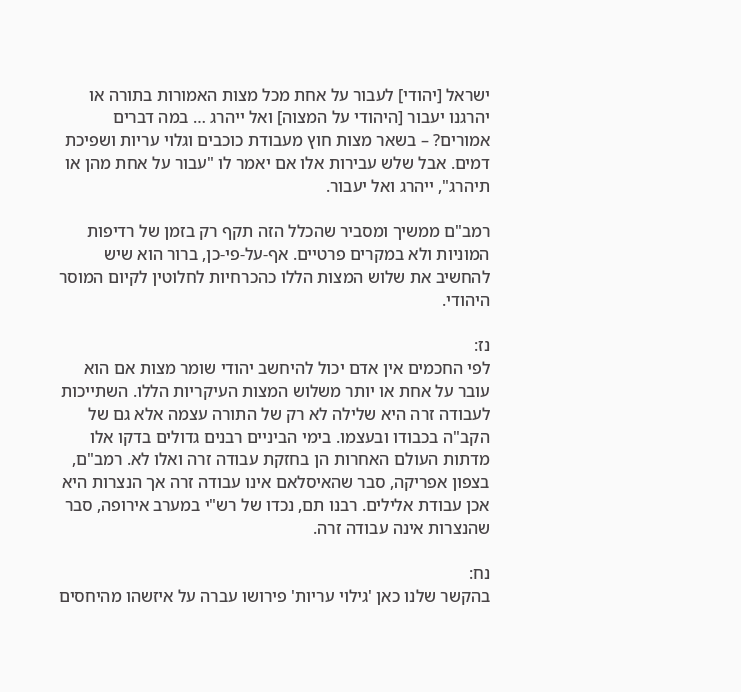ישראל [יהודי] לעבור על אחת מכל מצות האמורות בתורה או יהרגנו יעבור [היהודי על המצוה] ואל ייהרג … במה דברים אמורים? – בשאר מצות חוץ מעבודת כוכבים וגלוי עריות ושפיכת דמים. אבל שלש עבירות אלו אם יאמר לו "עבור על אחת מהן או תיהרג", ייהרג ואל יעבור.

רמב"ם ממשיך ומסביר שהכלל הזה תקף רק בזמן של רדיפות המוניות ולא במקרים פרטיים. אף-על-פי-כן, ברור הוא שיש להחשיב את שלוש המצות הללו כהכרחיות לחלוטין לקיום המוסר היהודי.

נז:
לפי החכמים אין אדם יכול להיחשב יהודי שומר מצות אם הוא עובר על אחת או יותר משלוש המצות העיקריות הללו. השתייכות לעבודה זרה היא שלילה לא רק של התורה עצמה אלא גם של הקב"ה בכבודו ובעצמו. בימי הביניים רבנים גדולים בדקו אלו מדתות העולם האחרות הן בחזקת עבודה זרה ואלו לא. רמב"ם, בצפון אפריקה, סבר שהאיסלאם אינו עבודה זרה אך הנצרות היא אכן עבודת אלילים. רבנו תם, נכדו של רש"י במערב אירופה, סבר שהנצרות אינה עבודה זרה.

נח:
בהקשר שלנו כאן 'גילוי עריות' פירושו עברה על איזשהו מהיחסים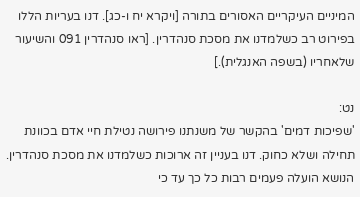המיניים העיקריים האסורים בתורה [ויקרא יח ו-כג]. דנו בעריות הללו בפירוט רב כשלמדנו את מסכת סנהדרין. [ראו סנהדרין 091 והשיעור שלאחריו (בשפה האנגלית).]

נט:
'שפיכות דמים' בהקשר של משנתנו פירושה נטילת חיי אדם בכוונת תחילה ושלא כחוק. דנו בעניין זה ארוכות כשלמדנו את מסכת סנהדרין. הנושא הועלה פעמים רבות כל כך עד כי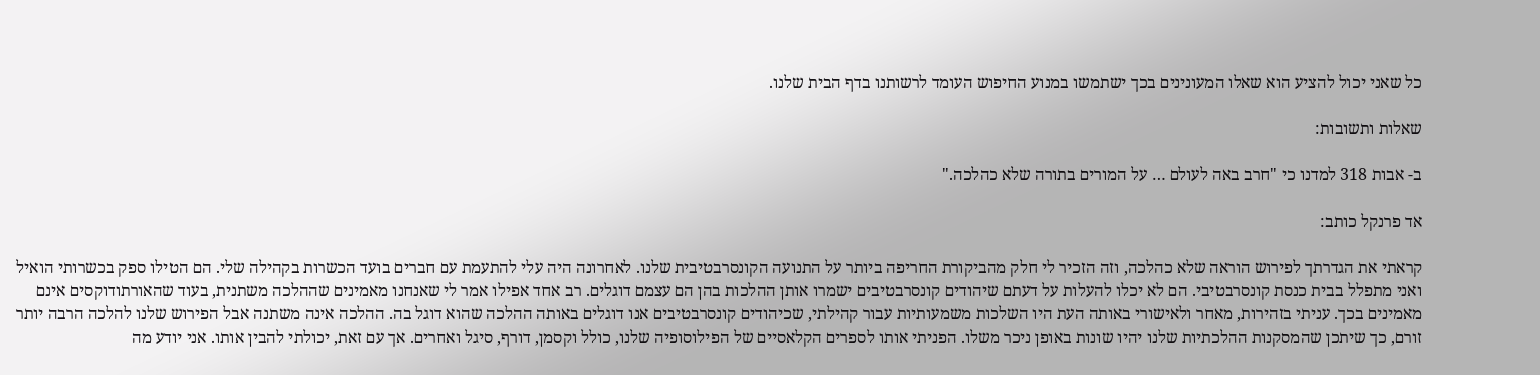כל שאני יכול להציע הוא שאלו המעונינים בכך ישתמשו במנוע החיפוש העומד לרשותנו בדף הבית שלנו.

שאלות ותשובות:

ב- אבות 318 למדנו כי "חרב באה לעולם … על המורים בתורה שלא כהלכה."

אד פרנקל כותב:

קראתי את הגדרתך לפירוש הוראה שלא כהלכה, וזה הזכיר לי חלק מהביקורת החריפה ביותר על התנועה הקונסרבטיבית שלנו. לאחרונה היה עלי להתעמת עם חברים בועד הכשרות בקהילה שלי. הם הטילו ספק בכשרותי הואיל ואני מתפלל בבית כנסת קונסרבטיבי. הם לא יכלו להעלות על דעתם שיהודים קונסרבטיבים ישמרו אותן ההלכות בהן הם עצמם דוגלים. רב אחד אפילו אמר לי שאנחנו מאמינים שההלכה משתנית, בעוד שהאורתודוקסים אינם מאמינים בכך. עניתי בזהירות, מאחר ולאישורי באותה העת היו השלכות משמעותיות עבור קהילתי, שכיהודים קונסרבטיבים אנו דוגלים באותה ההלכה שהוא דוגל בה. ההלכה אינה משתנה אבל הפירוש שלנו להלכה הרבה יותר זורם, כך שיתכן שהמסקנות ההלכתיות שלנו יהיו שונות באופן ניכר משלו. הפניתי אותו לספרים הקלאסיים של הפילוסופיה שלנו, כולל וקסמן, דורף, סיגל ואחרים. אך עם זאת, יכולתי להבין אותו. אני יודע מה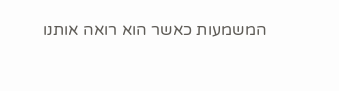המשמעות כאשר הוא רואה אותנו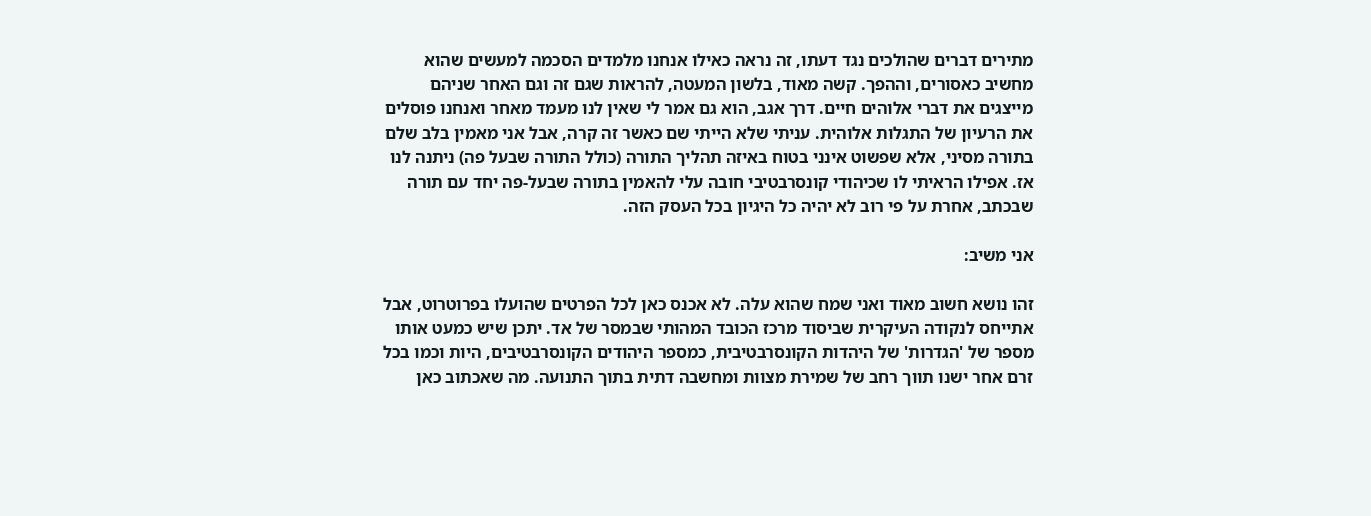מתירים דברים שהולכים נגד דעתו, זה נראה כאילו אנחנו מלמדים הסכמה למעשים שהוא מחשיב כאסורים, וההפך. קשה מאוד, בלשון המעטה, להראות שגם זה וגם האחר שניהם מייצגים את דברי אלוהים חיים. דרך אגב, הוא גם אמר לי שאין לנו מעמד מאחר ואנחנו פוסלים את הרעיון של התגלות אלוהית. עניתי שלא הייתי שם כאשר זה קרה, אבל אני מאמין בלב שלם בתורה מסיני, אלא שפשוט אינני בטוח באיזה תהליך התורה (כולל התורה שבעל פה) ניתנה לנו אז. אפילו הראיתי לו שכיהודי קונסרבטיבי חובה עלי להאמין בתורה שבעל-פה יחד עם תורה שבכתב, אחרת על פי רוב לא יהיה כל היגיון בכל העסק הזה.

אני משיב:

זהו נושא חשוב מאוד ואני שמח שהוא עלה. לא אכנס כאן לכל הפרטים שהועלו בפרוטרוט, אבל אתייחס לנקודה העיקרית שביסוד מרכז הכובד המהותי שבמסר של אד. יתכן שיש כמעט אותו מספר של 'הגדרות' של היהדות הקונסרבטיבית, כמספר היהודים הקונסרבטיבים, היות וכמו בכל זרם אחר ישנו תווך רחב של שמירת מצוות ומחשבה דתית בתוך התנועה. מה שאכתוב כאן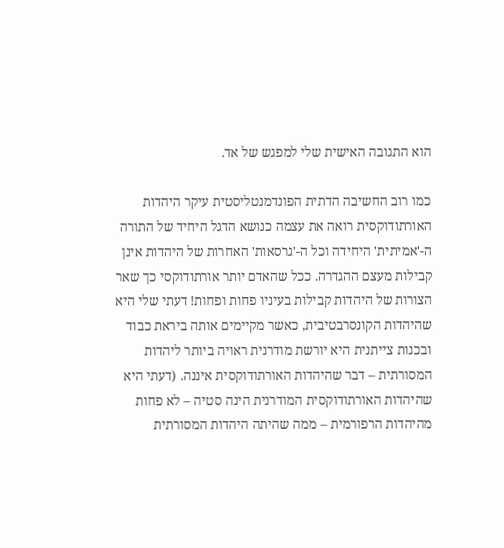הוא התגובה האישית שלי למפגש של אד.

כמו רוב החשיבה הדתית הפונדמנטליסטית עיקר היהדות האורתודוקסית רואה את עצמה כנושא הדגל היחיד של התורה ה-'אמיתית' היחידה וכל ה-'גרסאות' האחרות של היהדות אינן קבילות מעצם ההגדרה. ככל שהאדם יותר אורתודוקסי כך שאר הצורות של היהדות קבילות בעיניו פחות ופחות! דעתי שלי היא שהיהדות הקונסרבטיבית, כאשר מקיימים אותה ביראת כבוד ובכנות צייתנית היא יורשת מודרנית ראויה ביותר ליהדות המסורתית – דבר שהיהדות האורתודוקסית איננה. (דעתי היא שהיהדות האורתודוקסית המודרנית הינה סטיה – לא פחות מהיהדות הרפורמית – ממה שהיתה היהדות המסורתית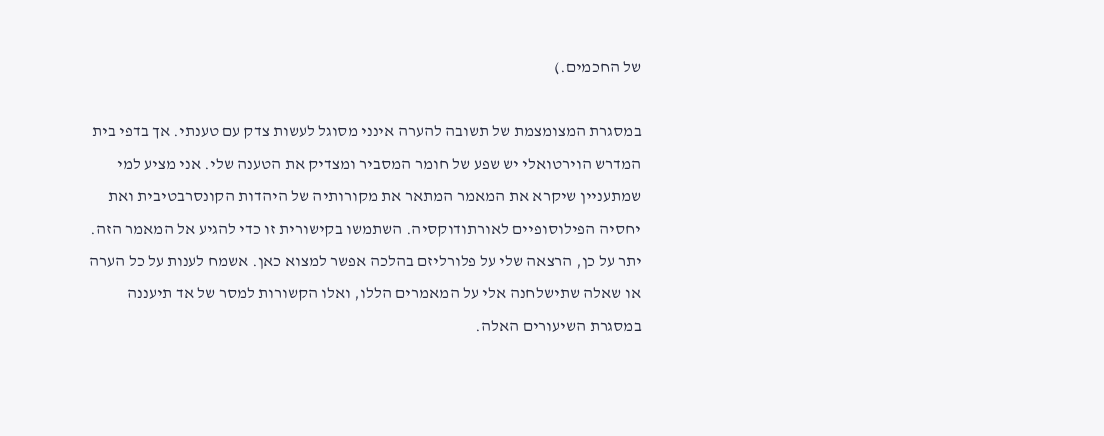של החכמים.)

במסגרת המצומצמת של תשובה להערה אינני מסוגל לעשות צדק עם טענתי. אך בדפי בית המדרש הוירטואלי יש שפע של חומר המסביר ומצדיק את הטענה שלי. אני מציע למי שמתעניין שיקרא את המאמר המתאר את מקורותיה של היהדות הקונסרבטיבית ואת יחסיה הפילוסופיים לאורתודוקסיה. השתמשו בקישורית זו כדי להגיע אל המאמר הזה. יתר על כן, הרצאה שלי על פלורליזם בהלכה אפשר למצוא כאן. אשמח לענות על כל הערה או שאלה שתישלחנה אלי על המאמרים הללו, ואלו הקשורות למסר של אד תיעננה במסגרת השיעורים האלה.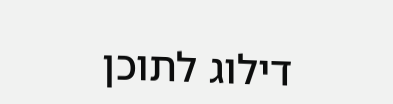דילוג לתוכן